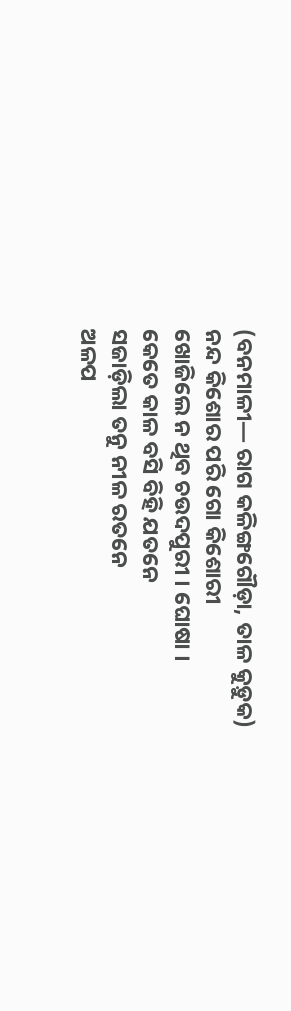(ବନମାଳୀ— ରାଗ କଳିଙ୍ଗଗୌଡ଼ା, ତାଳ କୁଡ଼ୁକ)
ନନ୍ଦ କିଶୋର ପରି ଗୋ କିଶୋରୀ
ଖୋଜିଲେ ନ ଥିବ ଚଉଦପୁରୀ । ଘୋଷା ।
କେତେ କାଳ ବସି ବିହି ଯତନେ
ସଜାଡ଼ିଲା ତନୁ ନୀଳ ରତନେ
ଅଳପ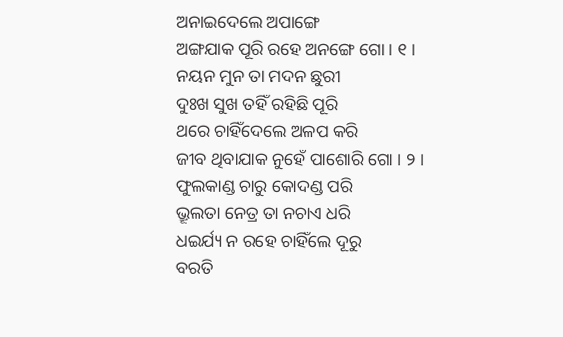ଅନାଇଦେଲେ ଅପାଙ୍ଗେ
ଅଙ୍ଗଯାକ ପୂରି ରହେ ଅନଙ୍ଗେ ଗୋ । ୧ ।
ନୟନ ମୁନ ତା ମଦନ ଛୁରୀ
ଦୁଃଖ ସୁଖ ତହିଁ ରହିଛି ପୂରି
ଥରେ ଚାହିଁଦେଲେ ଅଳପ କରି
ଜୀବ ଥିବାଯାକ ନୁହେଁ ପାଶୋରି ଗୋ । ୨ ।
ଫୁଲକାଣ୍ଡ ଚାରୁ କୋଦଣ୍ଡ ପରି
ଭ୍ରୂଲତା ନେତ୍ର ତା ନଚାଏ ଧରି
ଧଇର୍ଯ୍ୟ ନ ରହେ ଚାହିଁଲେ ଦୂରୁ
ବରତି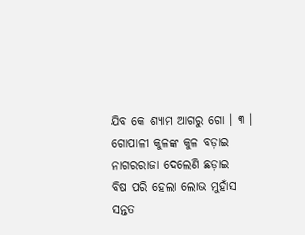ଯିବ କେ ଶ୍ୟାମ ଆଗରୁ ଗୋ । ୩ ।
ଗୋପାଳୀ କୁଳଙ୍କ କୁଳ ବଡ଼ାଇ
ନାଗରରାଜା ଦେଲେଣି ଛଡ଼ାଇ
ବିଷ ପରି ହେଲା ଲୋଭ ମୁହାଁସ
ସନ୍ତତ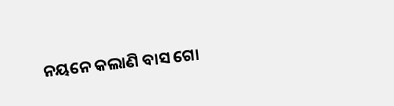ନୟନେ କଲାଣି ବାସ ଗୋ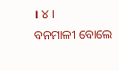। ୪ ।
ବନମାଳୀ ବୋଲେ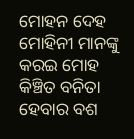ମୋହନ ଦେହ
ମୋହିନୀ ମାନଙ୍କୁ କରଇ ମୋହ
କିଞ୍ଚିତ ବନିତା ହେବାର ବଶ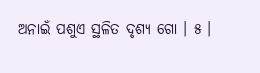ଅନାଇଁ ପଶୁଏ ସ୍ଥଳିତ ଦୃଶ୍ୟ ଗୋ । ୫ ।